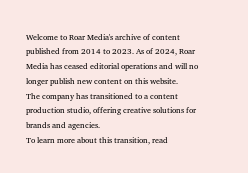Welcome to Roar Media's archive of content published from 2014 to 2023. As of 2024, Roar Media has ceased editorial operations and will no longer publish new content on this website.
The company has transitioned to a content production studio, offering creative solutions for brands and agencies.
To learn more about this transition, read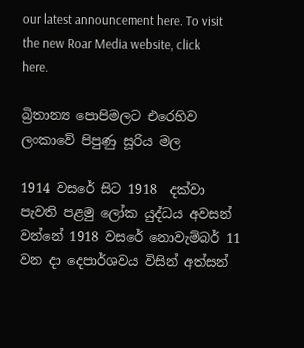our latest announcement here. To visit the new Roar Media website, click here.

බ්‍රිතාන්‍ය පොපිමලට එරෙහිව ලංකාවේ පිපුණු සූරිය මල

1914 වසරේ සිට 1918  දක්වා පැවති පළමු ලෝක යුද්ධය අවසන් වන්නේ 1918 වසරේ නොවැම්බර් 11 වන දා දෙපාර්ශවය විසින් අත්සන්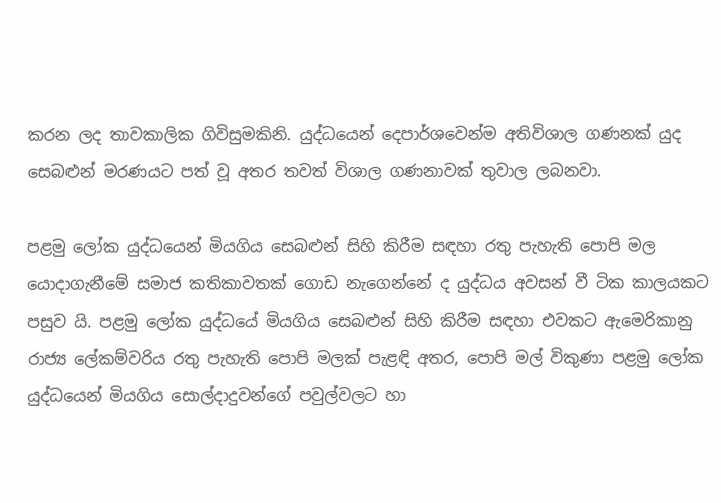කරන ලද තාවකාලික ගිවිසුමකිනි. යුද්ධයෙන් දෙපාර්ශවෙන්ම අතිවිශාල ගණනක් යුද සෙබළුන් මරණයට පත් වූ අතර තවත් විශාල ගණනාවක් තුවාල ලබනවා.

පළමු ලෝක යුද්ධයෙන් මියගිය සෙබළුන් සිහි කිරීම සඳහා රතු පැහැති පොපි මල යොදාගැනීමේ සමාජ කතිකාවතක් ගොඩ නැගෙන්නේ ද යුද්ධය අවසන් වී ටික කාලයකට පසුව යි. පළමු ලෝක යුද්ධයේ මියගිය සෙබළුන් සිහි කිරීම සඳහා එවකට ඇමෙරිකානු රාජ්‍ය ලේකම්වරිය රතු පැහැති පොපි මලක් පැළඳි අතර, පොපි මල් විකුණා පළමු ලෝක යුද්ධයෙන් මියගිය සොල්දාදුවන්ගේ පවුල්වලට හා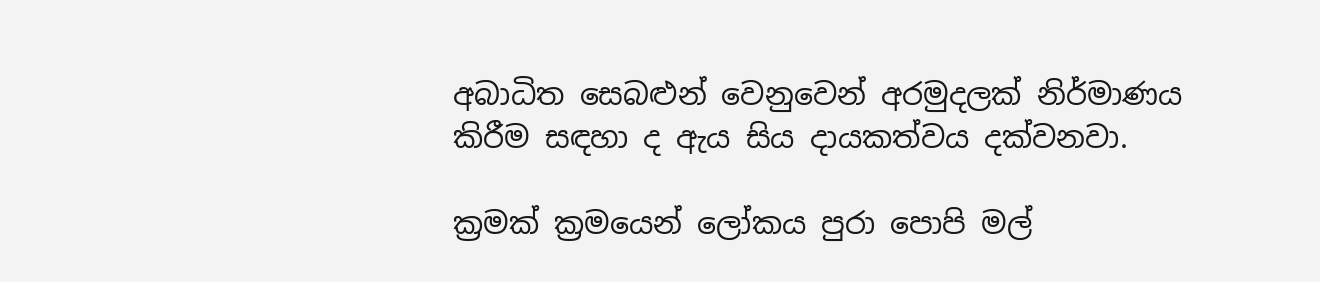අබාධිත සෙබළුන් වෙනුවෙන් අරමුදලක් නිර්මාණය කිරීම සඳහා ද ඇය සිය දායකත්වය දක්වනවා.

ක්‍රමක් ක්‍රමයෙන් ලෝකය පුරා පොපි මල්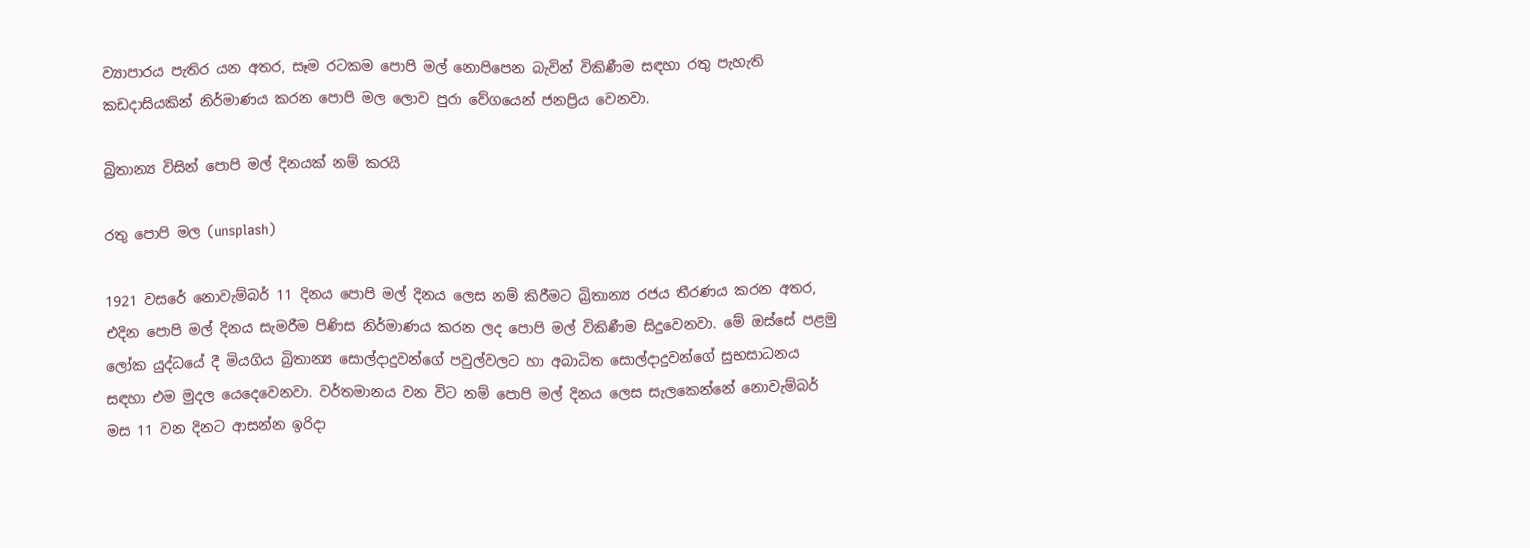ව්‍යාපාරය පැතිර යන අතර, සෑම රටකම පොපි මල් නොපිපෙන බැවින් විකිණීම සඳහා රතු පැහැති කඩදාසියකින් නිර්මාණය කරන පොපි මල ලොව පුරා වේගයෙන් ජනප්‍රිය වෙනවා.

බ්‍රිතාන්‍ය විසින් පොපි මල් දිනයක් නම් කරයි

රතු පොපි මල (unsplash)

1921 වසරේ නොවැම්බර් 11 දිනය පොපි මල් දිනය ලෙස නම් කිරීමට බ්‍රිතාන්‍ය රජය තීරණය කරන අතර, එදින පොපි මල් දිනය සැමරීම පිණිස නිර්මාණය කරන ලද පොපි මල් විකිණීම සිදුවෙනවා. මේ ඔස්සේ පළමු ලෝක යුද්ධයේ දී මියගිය බ්‍රිතාන්‍ය සොල්දාදුවන්ගේ පවුල්වලට හා අබාධිත සොල්දාදුවන්ගේ සුභසාධනය සඳහා එම මුදල යෙදෙවෙනවා. වර්තමානය වන විට නම් පොපි මල් දිනය ලෙස සැලකෙන්නේ නොවැම්බර් මස 11 වන දිනට ආසන්න ඉරිදා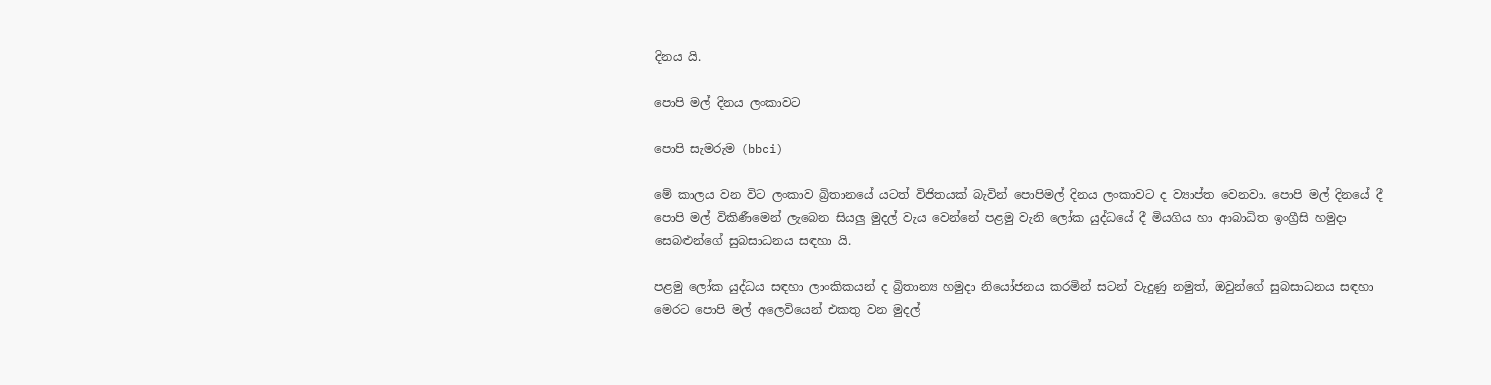දිනය යි.

පොපි මල් දිනය ලංකාවට

පොපි සැමරුම (bbci)

මේ කාලය වන විට ලංකාව බ්‍රිතානයේ යටත් විජිතයක් බැවින් පොපිමල් දිනය ලංකාවට ද ව්‍යාප්ත වෙනවා. පොපි මල් දිනයේ දී පොපි මල් විකිණීමෙන් ලැබෙන සියලු මුදල් වැය වෙන්නේ පළමු වැනි ලෝක යුද්ධයේ දී මියගිය හා ආබාධිත ඉංග්‍රීසි හමුදා සෙබළුන්ගේ සුබසාධනය සඳහා යි.

පළමු ලෝක යුද්ධය සඳහා ලාංකිකයන් ද බ්‍රිතාන්‍ය හමුදා නියෝජනය කරමින් සටන් වැදුණු නමුත්, ඔවුන්ගේ සුබසාධනය සඳහා මෙරට පොපි මල් අලෙවියෙන් එකතු වන මුදල්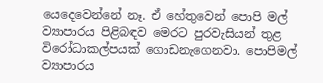යෙදෙවෙන්නේ නෑ. ඒ හේතුවෙන් පොපි මල් ව්‍යාපාරය පිළිබඳව මෙරට පුරවැසියන් තුළ විරෝධාකල්පයක් ගොඩනැගෙනවා. පොපිමල් ව්‍යාපාරය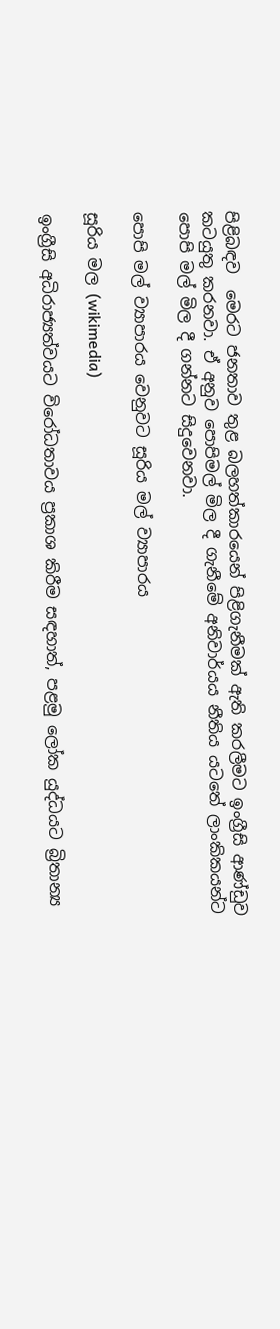පිළිබඳව  මෙරට ජනතාව තුළ බලහත්කාරයෙන් පිළිගැනීමක්‌ ඇති කරලීමට ඉංග්‍රීසි ආණ්ඩුව කටයුතු කරනවා. ඒ අනුව පොපිමල් මිල දී ගැනීමේ අනිවාර්යය නීතිය යටතේ ලාංකිකයන්ට පොපි මල් මිල දී ගන්නට සිදුවෙනවා.

පොපි මල් ව්‍යාපාරය වෙනුවට සූරිය මල් ව්‍යාපාරය

සූරිය මල (wikimedia)

ඉංග්‍රීසි අධිරාජ්‍යත්වයට විරෝධතාවය ප්‍රකාශ කිරීම සඳහාත්, පළමු ලෝක යුද්ධයට බ්‍රිතාන්‍ය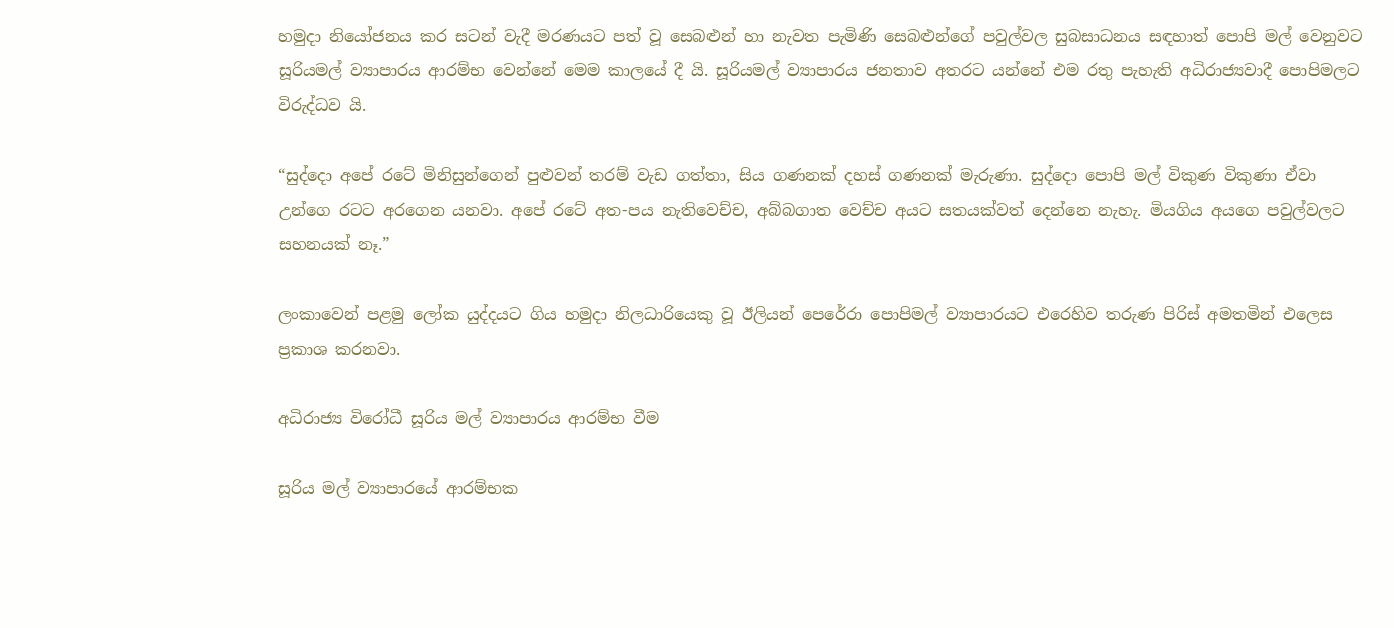හමුදා නියෝජනය කර සටන් වැදී මරණයට පත් වූ සෙබළුන් හා නැවත පැමිණි සෙබළුන්ගේ පවුල්වල සුබසාධනය සඳහාත් පොපි මල් වෙනුවට සූරියමල් ව්‍යාපාරය ආරම්භ වෙන්නේ මෙම කාලයේ දී යි. සූරියමල් ව්‍යාපාරය ජනතාව අතරට යන්නේ එම රතු පැහැති අධිරාජ්‍යවාදී පොපිමලට විරුද්ධව යි.

“සුද්දො අපේ රටේ මිනිසුන්ගෙන් පුළුවන් තරම් වැඩ ගත්තා, සිය ගණනක්‌ දහස්‌ ගණනක්‌ මැරුණා. සුද්දො පොපි මල් විකුණ විකුණා ඒවා උන්ගෙ රටට අරගෙන යනවා. අපේ රටේ අත-පය නැතිවෙච්ච, අබ්බගාත වෙච්ච අයට සතයක්‌වත් දෙන්නෙ නැහැ. මියගිය අයගෙ පවුල්වලට සහනයක්‌ නෑ.”

ලංකාවෙන් පළමු ලෝක යුද්දයට ගිය හමුදා නිලධාරියෙකු වූ ඊලියන් පෙරේරා පොපිමල් ව්‍යාපාරයට එරෙහිව තරුණ පිරිස් අමතමින් එලෙස ප්‍රකාශ කරනවා.

අධිරාජ්‍ය විරෝධී සූරිය මල් ව්‍යාපාරය ආරම්භ වීම

සූරිය මල් ව්‍යාපාරයේ ආරම්භක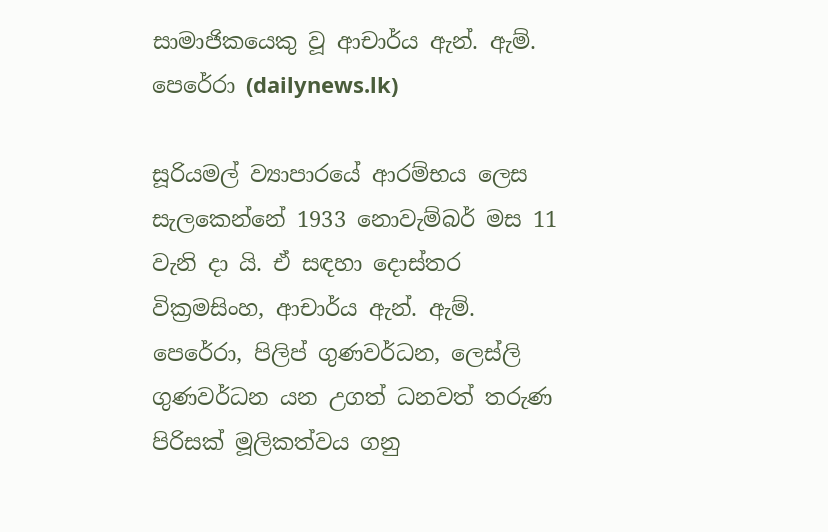සාමාජිකයෙකු වූ ආචාර්ය ඇන්. ඇම්. පෙරේරා (dailynews.lk)

සූරියමල් ව්‍යාපාරයේ ආරම්භය ලෙස සැලකෙන්නේ 1933 නොවැම්බර් මස 11 වැනි දා යි. ඒ සඳහා දොස්තර වික්‍රමසිංහ, ආචාර්ය ඇන්. ඇම්. පෙරේරා, පිලිප් ගුණවර්ධන, ලෙස්ලි ගුණවර්ධන යන උගත් ධනවත් තරුණ පිරිසක් මූලිකත්වය ගනු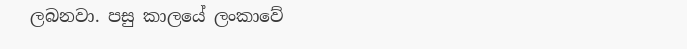ලබනවා. පසු කාලයේ ලංකාවේ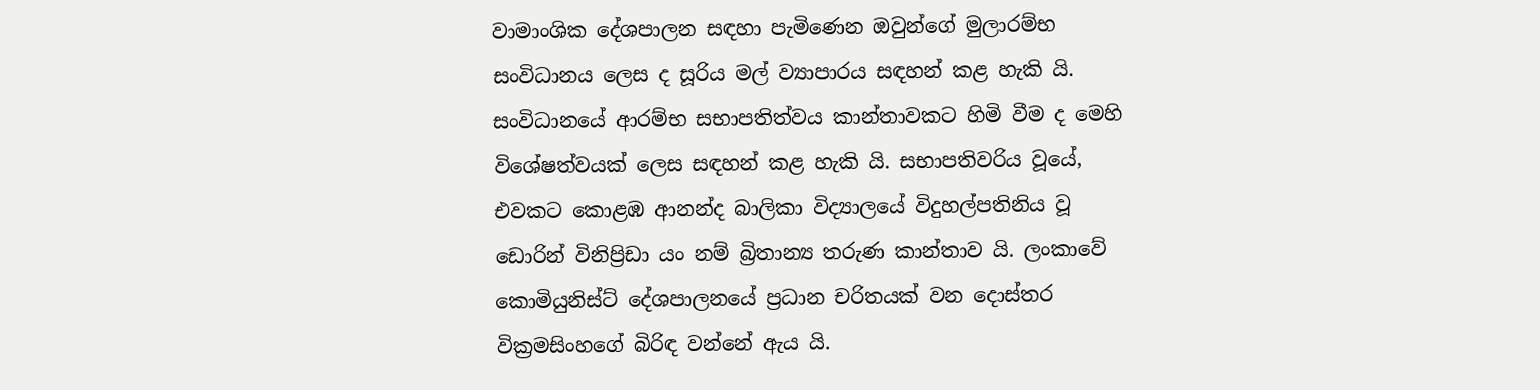වාමාංශික දේශපාලන සඳහා පැමිණෙන ඔවුන්ගේ මුලාරම්භ සංවිධානය ලෙස ද සූරිය මල් ව්‍යාපාරය සඳහන් කළ හැකි යි. සංවිධානයේ ආරම්භ සභාපතිත්වය කාන්තාවකට හිමි වීම ද මෙහි විශේෂත්වයක් ලෙස සඳහන් කළ හැකි යි. සභාපතිවරිය වූයේ, එවකට කොළඹ ආනන්ද බාලිකා විද්‍යාලයේ විදුහල්පතිනිය වූ ඩොරින් විනිප්‍රිඩා යං නම් බ්‍රිතාන්‍ය තරුණ කාන්තාව යි. ලංකාවේ කොමියුනිස්ට් දේශපාලනයේ ප්‍රධාන චරිතයක් වන දොස්තර වික්‍රමසිංහගේ බිරිඳ වන්නේ ඇය යි.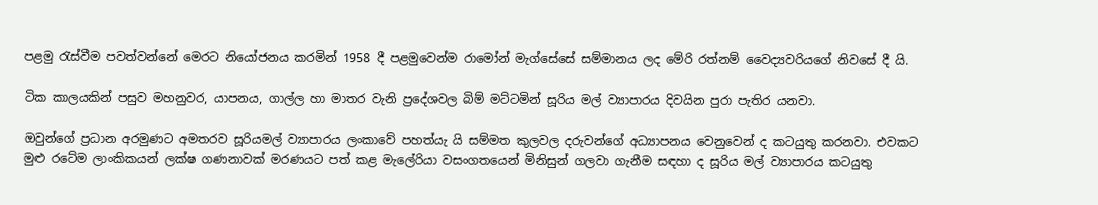පළමු රැස්වීම පවත්වන්නේ මෙරට නියෝජනය කරමින් 1958 දී පළමුවෙන්ම රාමෝන් මැග්සේසේ සම්මානය ලද මේරි රත්නම් වෛද්‍යවරියගේ නිවසේ දී යි.

ටික කාලයකින් පසුව මහනුවර, යාපනය, ගාල්ල හා මාතර වැනි ප්‍රදේශවල බිම් මට්‌ටමින් සූරිය මල් ව්‍යාපාරය දිවයින පුරා පැතිර යනවා.

ඔවුන්ගේ ප්‍රධාන අරමුණට අමතරව සූරියමල් ව්‍යාපාරය ලංකාවේ පහත්යැ යි සම්මත කුලවල දරුවන්ගේ අධ්‍යාපනය වෙනුවෙන් ද කටයුතු කරනවා. එවකට මුළු රටේම ලාංකිකයන් ලක්ෂ ගණනාවක් මරණයට පත් කළ මැලේරියා වසංගතයෙන් මිනිසුන් ගලවා ගැනීම සඳහා ද සූරිය මල් ව්‍යාපාරය කටයුතු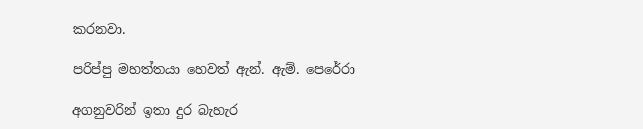කරනවා.

පරිප්පු මහත්තයා හෙවත් ඇන්. ඇම්. පෙරේරා

අගනුවරින් ඉතා දුර බැහැර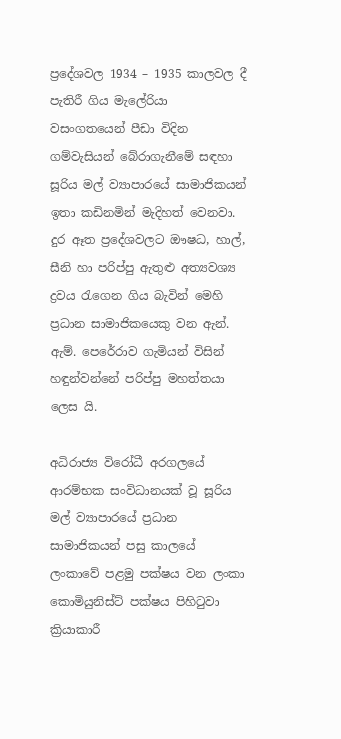ප්‍රදේශවල 1934 – 1935 කාලවල දී පැතිරී ගිය මැලේරියා වසංගතයෙන් පීඩා විදින ගම්වැසියන් බේරාගැනීමේ සඳහා සූරිය මල් ව්‍යාපාරයේ සාමාජිකයන් ඉතා කඩිනමින් මැදිහත් වෙනවා. දුර ඈත ප්‍රදේශවලට ඖෂධ, හාල්, සීනි හා පරිප්පු ඇතුළු අත්‍යවශ්‍ය ද්‍රවය රැගෙන ගිය බැවින් මෙහි ප්‍රධාන සාමාජිකයෙකු වන ඇන්. ඇම්. පෙරේරාව ගැමියන් විසින් හඳුන්වන්නේ පරිප්පු මහත්තයා ලෙස යි.

අධිරාජ්‍ය විරෝධී අරගලයේ ආරම්භක සංවිධානයක් වූ සූරිය මල් ව්‍යාපාරයේ ප්‍රධාන සාමාජිකයන් පසු කාලයේ ලංකාවේ පළමු පක්ෂය වන ලංකා කොමියුනිස්ට් පක්ෂය පිහිටුවා ක්‍රියාකාරී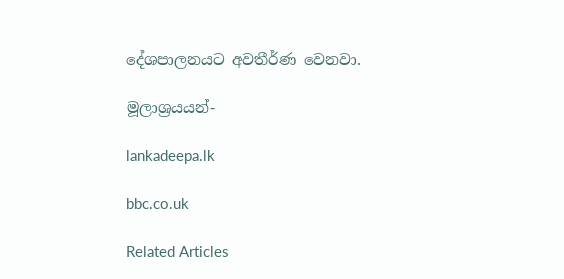දේශපාලනයට අවතීර්ණ වෙනවා.

මූලාශ්‍රයයන්-

lankadeepa.lk

bbc.co.uk

Related Articles